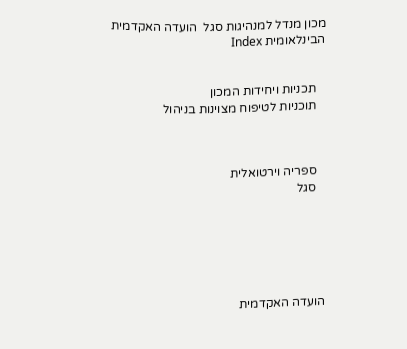מכון מנדל למנהיגות סגל  הועדה האקדמית הבינלאומית Index


   תכניות ויחידות המכון
   תוכניות לטיפוח מצוינות בניהול



   ספריה וירטואלית
   סגל






הועדה האקדמית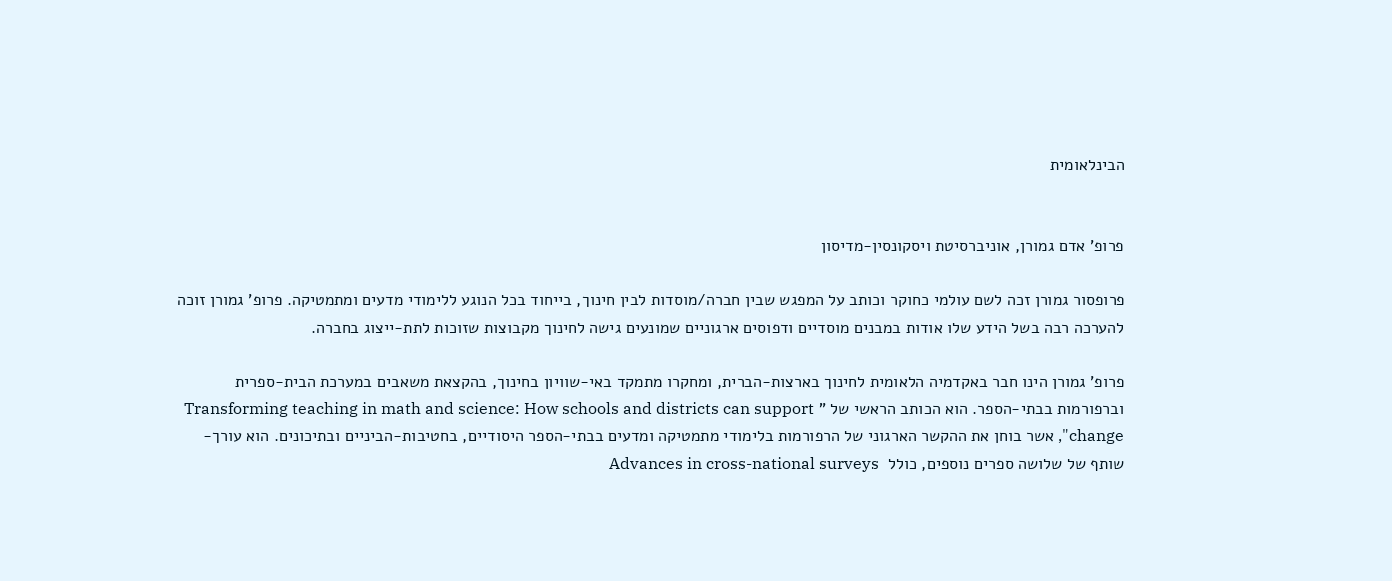הבינלאומית


פרופ' אדם גמורן, אוניברסיטת ויסקונסין-מדיסון

פרופסור גמורן זכה לשם עולמי כחוקר וכותב על המפגש שבין חברה/מוסדות לבין חינוך, בייחוד בכל הנוגע ללימודי מדעים ומתמטיקה. פרופ' גמורן זוכה להערכה רבה בשל הידע שלו אודות במבנים מוסדיים ודפוסים ארגוניים שמונעים גישה לחינוך מקבוצות שזוכות לתת-ייצוג בחברה.

פרופ' גמורן הינו חבר באקדמיה הלאומית לחינוך בארצות-הברית, ומחקרו מתמקד באי-שוויון בחינוך, בהקצאת משאבים במערכת הבית-ספרית וברפורמות בבתי-הספר. הוא הכותב הראשי של " Transforming teaching in math and science: How schools and districts can support change", אשר בוחן את ההקשר הארגוני של הרפורמות בלימודי מתמטיקה ומדעים בבתי-הספר היסודיים, בחטיבות-הביניים ובתיכונים. הוא עורך-שותף של שלושה ספרים נוספים, כולל  Advances in cross-national surveys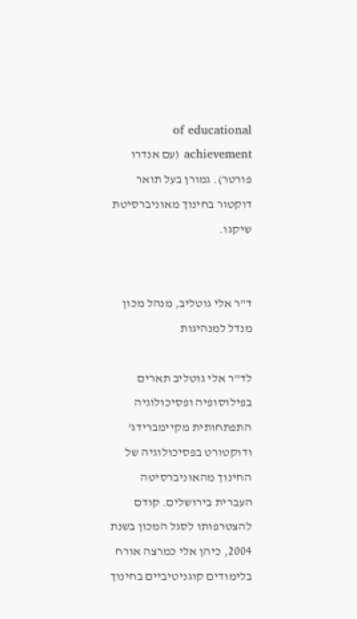of educational achievement (עם אנדרו פורטר). גמורן בעל תואר דוקטור בחינוך מאוניברסיטת שיקגו.


ד"ר אלי גוטליב, מנהל מכון מנדל למנהיגות

לד"ר אלי גוטליב תארים בפילוסופיה ופסיכולוגיה התפתחותית מקיימברידג' ודוקטורט בפסיכולוגיה של החינוך מהאוניברסיטה העברית בירושלים. קודם להצטרפותו לסגל המכון בשנת 2004, כיהן אלי כמרצה אורח בלימודים קוגניטיביים בחינוך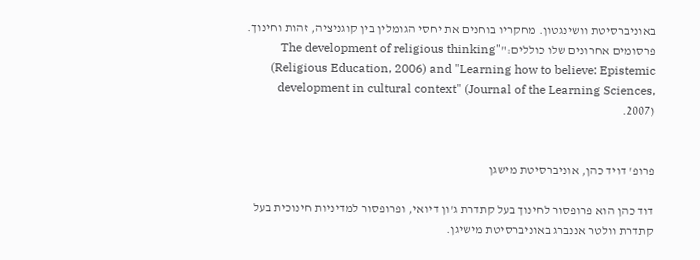באוניברסיטת וושינגטון. מחקריו בוחנים את יחסי הגומלין בין קוגניציה, זהות וחינוך. פרסומים אחרונים שלו כוללים:"The development of religious thinking" (Religious Education, 2006) and "Learning how to believe: Epistemic development in cultural context" (Journal of the Learning Sciences, 2007).


פרופ' דויד כהן, אוניברסיטת מישגן

דוד כהן הוא פרופסור לחינוך בעל קתדרת ג'ון דיואי, ופרופסור למדיניות חינוכית בעל קתדרת וולטר אננברג באוניברסיטת מישיגן.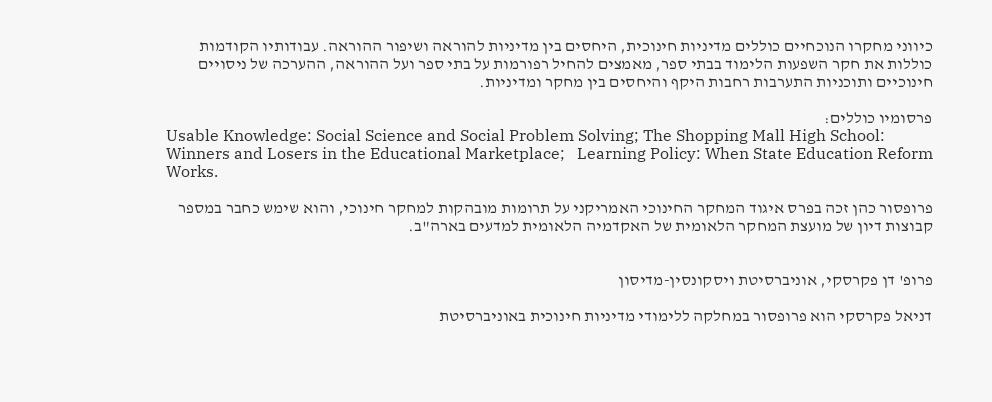כיווני מחקרו הנוכחיים כוללים מדיניות חינוכית, היחסים בין מדיניות להוראה ושיפור ההוראה. עבודותיו הקודמות כוללות את חקר השפעות הלימוד בבתי ספר, מאמצים להחיל רפורמות על בתי ספר ועל ההוראה, ההערכה של ניסויים חינוכיים ותוכניות התערבות רחבות היקף והיחסים בין מחקר ומדיניות.

פרסומיו כוללים:
Usable Knowledge: Social Science and Social Problem Solving; The Shopping Mall High School: Winners and Losers in the Educational Marketplace;   Learning Policy: When State Education Reform Works.

פרופסור כהן זכה בפרס איגוד המחקר החינוכי האמריקני על תרומות מובהקות למחקר חינוכי, והוא שימש כחבר במספר קבוצות דיון של מועצת המחקר הלאומית של האקדמיה הלאומית למדעים בארה"ב.


פרופ' דן פקרסקי, אוניברסיטת ויסקונסין-מדיסון

דניאל פקרסקי הוא פרופסור במחלקה ללימודי מדיניות חינוכית באוניברסיטת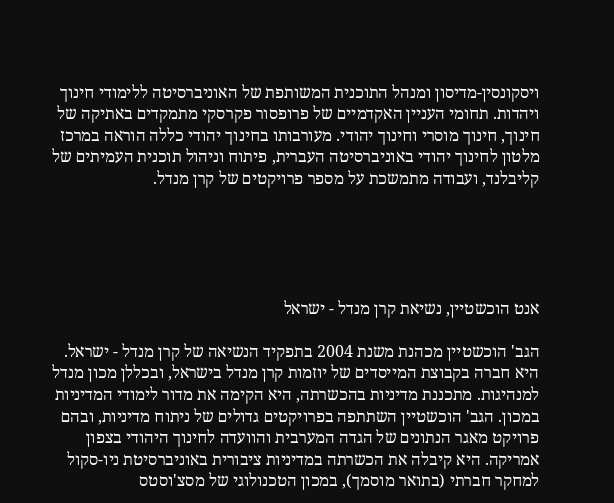ויסקונסין-מדיסון ומנהל התוכנית המשותפת של האוניברסיטה ללימודי חינוך ויהדות. תחומי העניין האקדמיים של פרופסור פקרסקי מתמקדים באתיקה של חינוך, חינוך מוסרי וחינוך יהודי. מעורבותו בחינוך יהודי כללה הוראה במרכז מלטון לחינוך יהודי באוניברסיטה העברית, פיתוח וניהול תוכנית העמיתים של קליבלנד, ועבודה מתמשכת על מספר פרויקטים של קרן מנדל.





אנט הוכשטיין, נשיאת קרן מנדל - ישראל

הגב' הוכשטיין מכהנת משנת 2004 בתפקיד הנשיאה של קרן מנדל - ישראל. היא חברה בקבוצת המייסדים של יוזמות קרן מנדל בישראל, ובכללן מכון מנדל למנהיגות. מתכננת מדיניות בהכשרתה, היא הקימה את מדור לימודי המדיניות במכון. הגב' הוכשטיין השתתפה בפרויקטים גדולים של ניתוח מדיניות, ובהם פרויקט מאגר הנתונים של הגדה המערבית והוועדה לחינוך היהודי בצפון אמריקה. היא קיבלה את הכשרתה במדיניות ציבורית באוניברסיטת ניו-סקול למחקר חברתי (בתואר מוסמך), במכון הטכנולוגי של מסצ'וסטס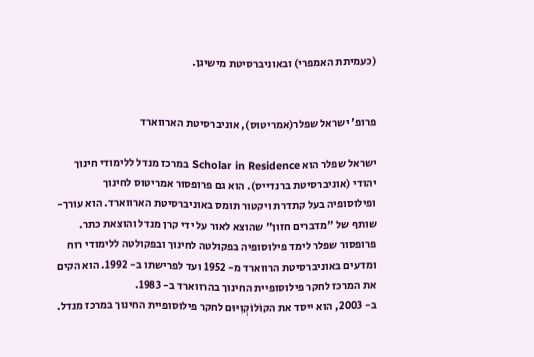(כעמיתת האמפרי) ובאוניברסיטת מישיגן.


פרופ' ישראל שפלר(אמריטוס), אוניברסיטת הארווארד

ישראל שפלר הוא Scholar in Residence במרכז מנדל ללימודי חינוך יהודי (אוניברסיטת ברנדייס). הוא גם פרופסור אמריטוס לחינוך ופילוסופיה בעל קתדרת ויקטור תומס באוניברסיטת הארווארד. הוא עורך-שותף של "מדברים חזון" שהוצא לאור על ידי קרן מנדל והוצאת כתר.
פרופסור שפלר לימד פילוסופיה בפקולטה לחינוך ובפקולטה ללימודי רוח ומדעים באוניברסיטת הרווארד מ- 1952 ועד לפרישתו ב- 1992. הוא הקים את המרכז לחקר פילוסופיית החינוך בהרווארד ב- 1983.
ב- 2003, הוא ייסד את הקוֹלוֹקְוִיּוּם לחקר פילוסופיית החינוך במרכז מנדל.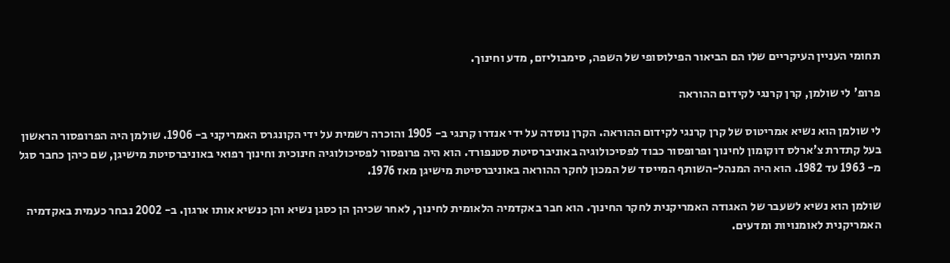תחומי העניין העיקריים שלו הם הביאור הפילוסופי של השפה, סימבוליזם, מדע וחינוך.

פרופ' לי שולמן, קרן קרנגי לקידום ההוראה

לי שולמן הוא נשיא אמריטוס של קרן קרנגי לקידום ההוראה. הקרן נוסדה על ידי אנדרו קרנגי ב- 1905 והוכרה רשמית על ידי הקונגרס האמריקני ב- 1906. שולמן היה הפרופסור הראשון בעל קתדרת צ'ארלס דוקומון לחינוך ופרופסור כבוד לפסיכולוגיה באוניברסיטת סטנפורד. הוא היה פרופסור לפסיכולוגיה חינוכית וחינוך רפואי באוניברסיטת מישיגן, שם כיהן כחבר סגל מ- 1963 עד 1982. הוא היה המנהל-השותף המייסד של המכון לחקר ההוראה באוניברסיטת מישיגן מאז 1976.

שולמן הוא נשיא לשעבר של האגודה האמריקנית לחקר החינוך. הוא חבר באקדמיה הלאומית לחינוך, לאחר שכיהן הן כסגן נשיא והן כנשיא אותו ארגון. ב- 2002 נבחר כעמית באקדמיה האמריקנית לאומנויות ומדעים.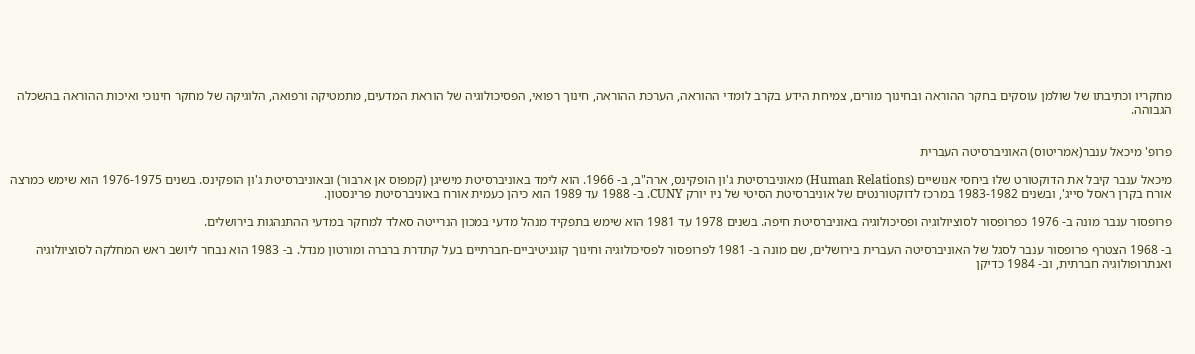מחקריו וכתיבתו של שולמן עוסקים בחקר ההוראה ובחינוך מורים, צמיחת הידע בקרב לומדי ההוראה, הערכת ההוראה, חינוך רפואי, הפסיכולוגיה של הוראת המדעים, מתמטיקה ורפואה, הלוגיקה של מחקר חינוכי ואיכות ההוראה בהשכלה הגבוהה.


פרופ' מיכאל ענבר(אמריטוס) האוניברסיטה העברית

מיכאל ענבר קיבל את הדוקטורט שלו ביחסי אנושיים (Human Relations) מאוניברסיטת ג'ון הופקינס, ארה"ב, ב- 1966. הוא לימד באוניברסיטת מישיגן (קמפוס אן ארבור) ובאוניברסיטת ג'ון הופקינס. בשנים 1976-1975 הוא שימש כמרצה אורח בקרן ראסל סייג', ובשנים 1983-1982 במרכז לדוקטורנטים של אוניברסיטת הסיטי של ניו יורק CUNY. ב- 1988 עד 1989 הוא כיהן כעמית אורח באוניברסיטת פרינסטון.

פרופסור ענבר מונה ב- 1976 כפרופסור לסוציולוגיה ופסיכולוגיה באוניברסיטת חיפה. בשנים 1978 עד 1981 הוא שימש בתפקיד מנהל מדעי במכון הנרייטה סאלד למחקר במדעי ההתנהגות בירושלים.

ב- 1968 הצטרף פרופסור ענבר לסגל של האוניברסיטה העברית בירושלים, שם מונה ב- 1981 לפרופסור לפסיכולוגיה וחינוך קוגניטיביים-חברתיים בעל קתדרת ברברה ומורטון מנדל. ב- 1983 הוא נבחר ליושב ראש המחלקה לסוציולוגיה ואנתרופולוגיה חברתית, וב- 1984 כדיקן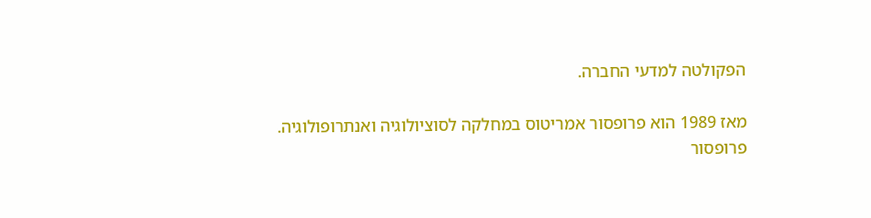הפקולטה למדעי החברה.

מאז 1989 הוא פרופסור אמריטוס במחלקה לסוציולוגיה ואנתרופולוגיה.
פרופסור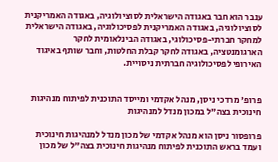ענבר הוא חבר באגודה הישראלית לסוציולוגיה, באגודה האמריקנית לסוציולוגיה, באגודה האמריקנית לפסיכולוגיה, באגודה הישראלית למחקר חברתי-פסיכולוגי, באגודה הבינלאומית לחקר הארגומנטציה, באגודה לחקר קבלת החלטות, וחבר שותף באיגוד האירופי לפסיכולוגיה חברתית ניסויית.


פרופ' מרדכי ניסן, מנהל אקדמי ומייסד התוכנית לפיתוח מנהיגות חינוכית בצה"ל במכון מנדל למנהיגות

פרופסור ניסן הוא מנהל אקדמי של מכון מנדל למנהיגות חינוכית ועמד בראש התוכנית לפיתוח מנהיגות חינוכית בצה"ל של מכון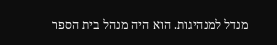מנדל למנהיגות. הוא היה מנהל בית הספר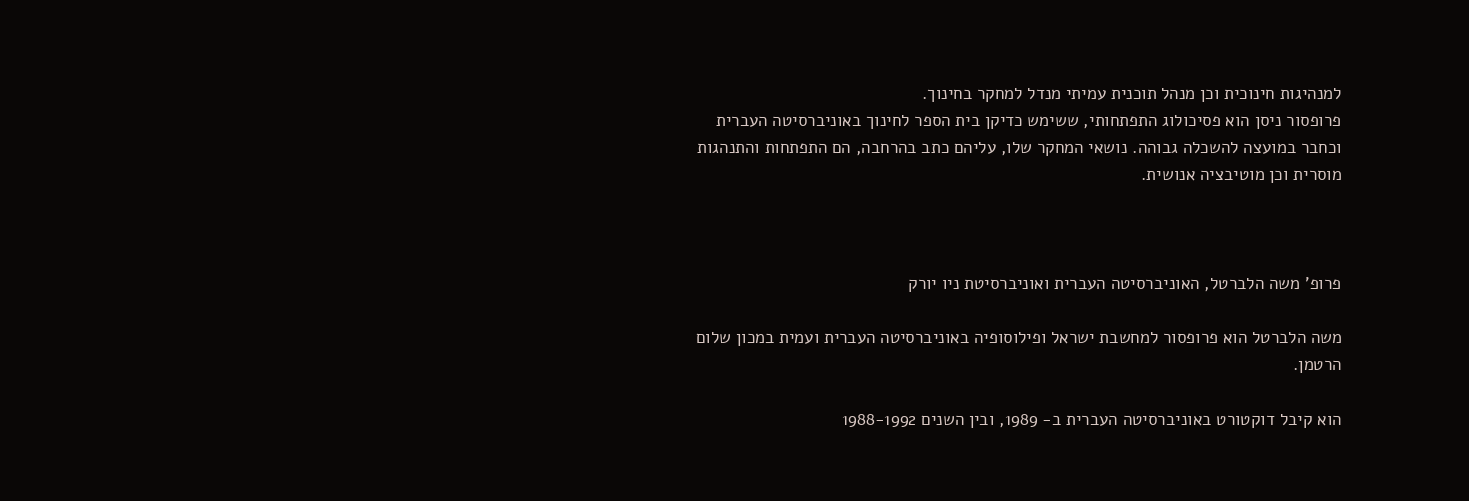למנהיגות חינוכית וכן מנהל תוכנית עמיתי מנדל למחקר בחינוך.
פרופסור ניסן הוא פסיכולוג התפתחותי, ששימש כדיקן בית הספר לחינוך באוניברסיטה העברית וכחבר במועצה להשכלה גבוהה. נושאי המחקר שלו, עליהם כתב בהרחבה, הם התפתחות והתנהגות מוסרית וכן מוטיבציה אנושית.



פרופ' משה הלברטל, האוניברסיטה העברית ואוניברסיטת ניו יורק

משה הלברטל הוא פרופסור למחשבת ישראל ופילוסופיה באוניברסיטה העברית ועמית במכון שלום הרטמן.

הוא קיבל דוקטורט באוניברסיטה העברית ב- 1989, ובין השנים 1988-1992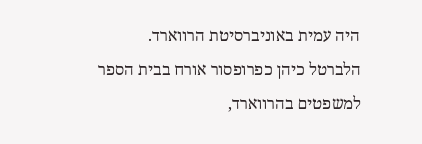היה עמית באוניברסיטת הרווארד.  הלברטל כיהן כפרופסור אורח בבית הספר למשפטים בהרווארד,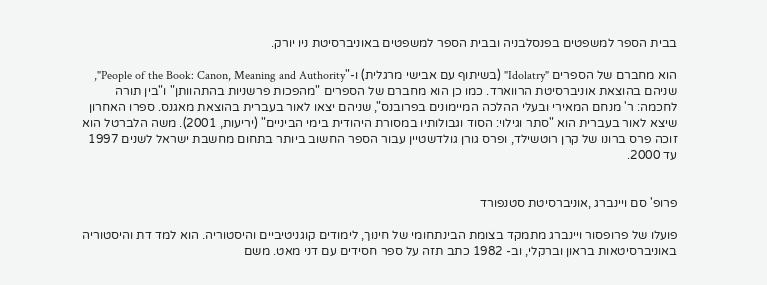בבית הספר למשפטים בפנסלבניה ובבית הספר למשפטים באוניברסיטת ניו יורק.

הוא מחברם של הספרים "Idolatry" (בשיתוף עם אבישי מרגלית) ו-"People of the Book: Canon, Meaning and Authority", שניהם בהוצאת אוניברסיטת הרווארד. כמו כן הוא מחברם של הספרים "מהפכות פרשניות בהתהוותן" ו"בין תורה לחכמה: ר' מנחם המאירי ובעלי ההלכה המיימונים בפרובנס", שניהם יצאו לאור בעברית בהוצאת מאגנס. ספרו האחרון שיצא לאור בעברית הוא "סתר וגילוי: הסוד וגבולותיו במסורת היהודית בימי הביניים" (יריעות, 2001). משה הלברטל הוא זוכה פרס ברונו של קרן רוטשילד, ופרס גורן גולדשטיין עבור הספר החשוב ביותר בתחום מחשבת ישראל לשנים 1997 עד 2000.


פרופ' סם ויינברג ,אוניברסיטת סטנפורד

פועלו של פרופסור ויינברג מתמקד בצומת הבינתחומי של חינוך, לימודים קוגניטיביים והיסטוריה. הוא למד דת והיסטוריה באוניברסיטאות בראון וברקלי, וב- 1982 כתב תזה על ספר חסידים עם דני מאט. משם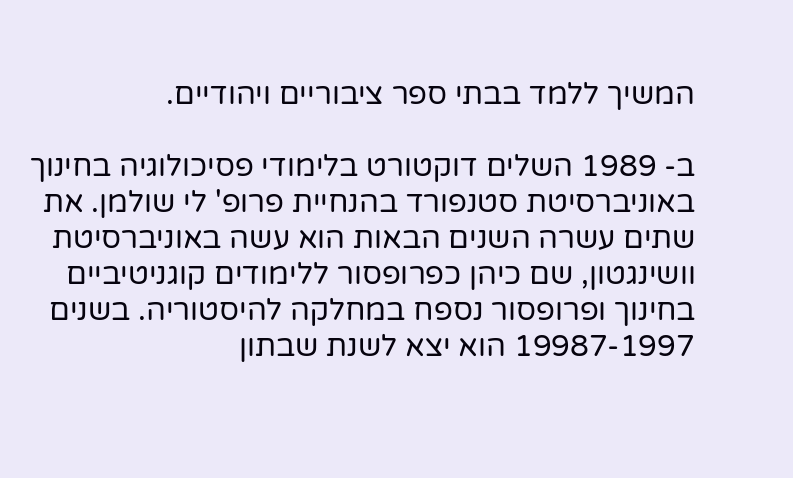המשיך ללמד בבתי ספר ציבוריים ויהודיים.

ב- 1989 השלים דוקטורט בלימודי פסיכולוגיה בחינוך באוניברסיטת סטנפורד בהנחיית פרופ' לי שולמן. את שתים עשרה השנים הבאות הוא עשה באוניברסיטת וושינגטון, שם כיהן כפרופסור ללימודים קוגניטיביים בחינוך ופרופסור נספח במחלקה להיסטוריה. בשנים 19987-1997 הוא יצא לשנת שבתון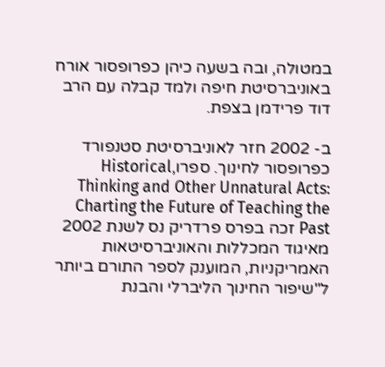במטולה, ובה בשעה כיהן כפרופסור אורח באוניברסיטת חיפה ולמד קבלה עם הרב דוד פרידמן בצפת.

ב- 2002 חזר לאוניברסיטת סטנפורד כפרופסור לחינוך. ספרו,Historical Thinking and Other Unnatural Acts: Charting the Future of Teaching the Past זכה בפרס פרדריק נס לשנת 2002 מאיגוד המכללות והאוניברסיטאות האמריקניות, המוענק לספר התורם ביותר ל"שיפור החינוך הליברלי והבנת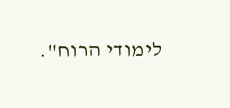לימודי הרוח".